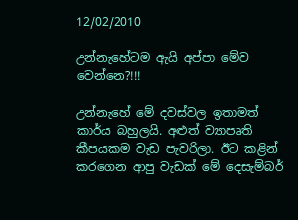12/02/2010

උන්නැහේටම ඇයි අප්පා මේව වෙන්නෙ?!!!

උන්නැහේ මේ දවස්වල ඉතාමත් කාර්ය බහුලයි. අළුත් ව්‍යාපෘති කීපයකම වැඩ පැවරිලා. ඊට කළින් කරගෙන ආපු වැඩක් මේ දෙසැම්බර්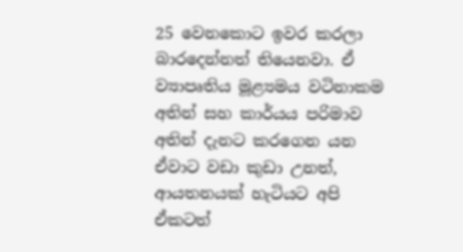25 වෙනකොට ඉවර කරලා බාරදෙන්නත් තියෙනවා. ඒ ව්‍යාපෘතිය මූළ්‍යමය වටිනාකම අතින් සහ කාර්යය පරිමාව අතින් දැනට කරගෙන යන ඒවාට වඩා කුඩා උනත්, ආයතනයක් හැටියට අපි ඒකටත්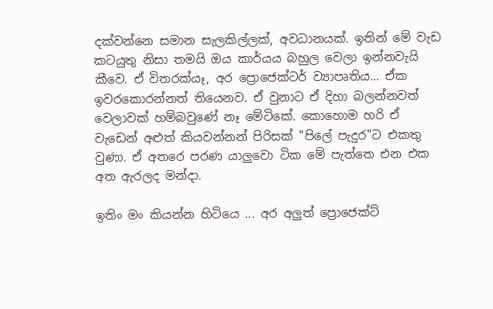දක්වන්නෙ සමාන සැලකිල්ලක්, අවධානයක්. ඉතින් මේ වැඩ කටයුතු නිසා තමයි ඔය කාර්යය බහුල වෙලා ඉන්නවැයි කීවෙ. ඒ විතරක්යෑ, අර ප්‍රොජෙක්ටර් ව්‍යාපෘතිය... ඒක ඉවරකොරන්නත් තියෙනව. ඒ වුනාට ඒ දිහා බලන්නවත් වෙලාවක් හම්බවුණේ නෑ මේටිකේ. කොහොම හරි ඒ වැඩෙන් අළුත් කියවන්නන් පිරිසක් "පිලේ පැදුර"ට එකතු වුණා. ඒ අතරෙ පරණ යාලුවො ටික මේ පැත්තෙ එන එක අත ඇරලද මන්දා.

ඉතිං මං කියන්න හිටියෙ ... අර අලුත් ප්‍රොජෙක්ට්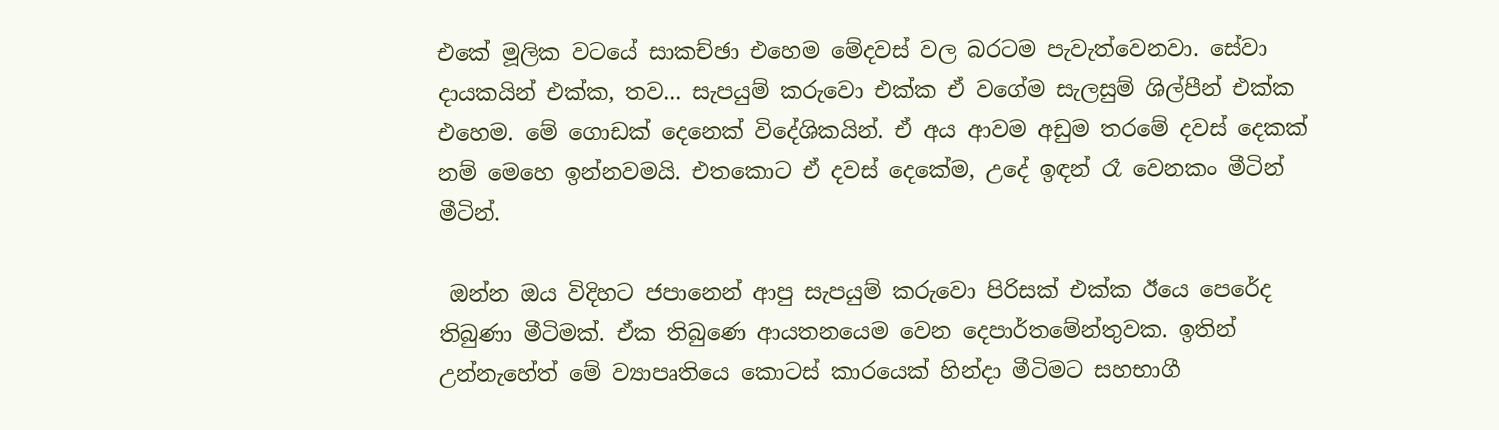එකේ මූලික වටයේ සාකච්ඡා එහෙම මේදවස් වල බරටම පැවැත්වෙනවා. සේවා දායකයින් එක්ක, තව... සැපයුම් කරුවො එක්ක ඒ වගේම සැලසුම් ශිල්පීන් එක්ක එහෙම. මේ ගොඩක් දෙනෙක් විදේශිකයින්. ඒ අය ආවම අඩුම තරමේ දවස් දෙකක් නම් මෙහෙ ඉන්නවමයි. එතකොට ඒ දවස් දෙකේම, උදේ ඉඳන් රෑ වෙනකං මීටින් මීටින්.

 ඔන්න ඔය විදිහට ජපානෙන් ආපු සැපයුම් කරුවො පිරිසක් එක්ක ඊයෙ පෙරේද තිබුණා මීටිමක්. ඒක තිබුණෙ ආයතනයෙම වෙන දෙපාර්තමේන්තුවක. ඉතින් උන්නැහේත් මේ ව්‍යාපෘතියෙ කොටස් කාරයෙක් හින්දා මීටිමට සහභාගී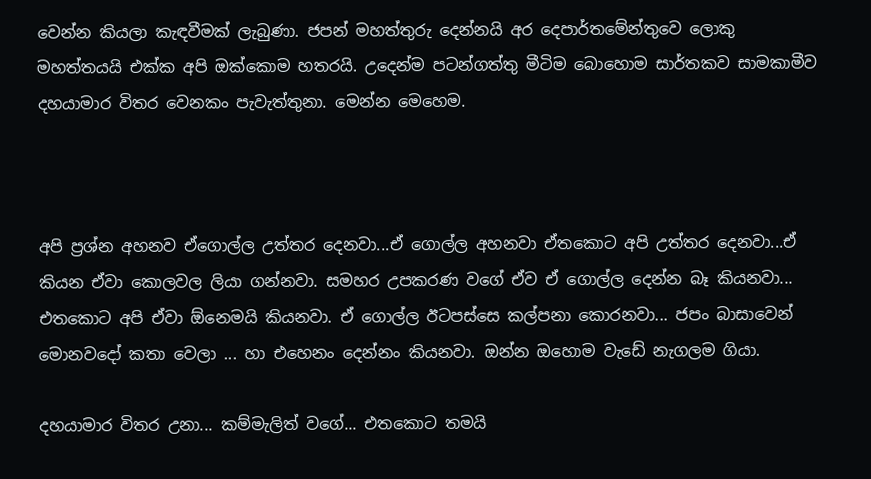වෙන්න කියලා කැඳවීමක් ලැබුණා. ජපන් මහත්තුරු දෙන්නයි අර දෙපාර්තමේන්තුවෙ ලොකු මහත්තයයි එක්ක අපි ඔක්කොම හතරයි. උදෙන්ම පටන්ගත්තු මීටිම බොහොම සාර්තකව සාමකාමීව දහයාමාර විතර වෙනකං පැවැත්තුනා. මෙන්න මෙහෙම.



අපි ප්‍රශ්න අහනව ඒගොල්ල උත්තර දෙනවා...ඒ ගොල්ල අහනවා ඒතකොට අපි උත්තර දෙනවා...ඒ කියන ඒවා කොලවල ලියා ගන්නවා. සමහර උපකරණ වගේ ඒව ඒ ගොල්ල දෙන්න බෑ කියනවා... එතකොට අපි ඒවා ඕනෙමයි කියනවා. ඒ ගොල්ල ඊටපස්සෙ කල්පනා කොරනවා... ජපං බාසාවෙන් මොනවදෝ කතා වෙලා ... හා එහෙනං දෙන්නං කියනවා. ඔන්න ඔහොම වැඩේ නැගලම ගියා.

දහයාමාර විතර උනා... කම්මැලිත් වගේ... එතකොට තමයි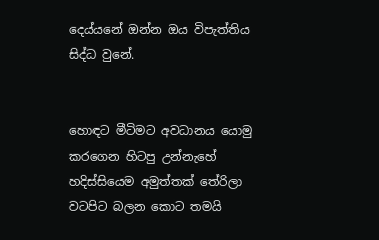දෙය්යනේ ඔන්න ඔය විපැත්තිය සිද්ධ වුනේ.


හොඳට මීටිමට අවධානය යොමු කරගෙන හිටපු උන්නැහේ හදිස්සියෙම අමුත්තක් තේරිලා වටපිට බලන කොට තමයි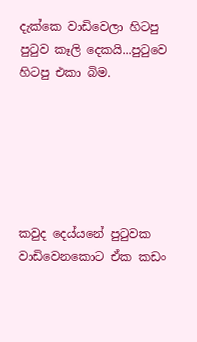දැක්කෙ වාඩිවෙලා හිටපු පු‍ටුව කෑලි දෙකයි...පු‍ටුවෙ හිටපු එකා බිම.






කවුද දෙය්යනේ පු‍ටුවක වාඩිවෙනකොට ඒක කඩං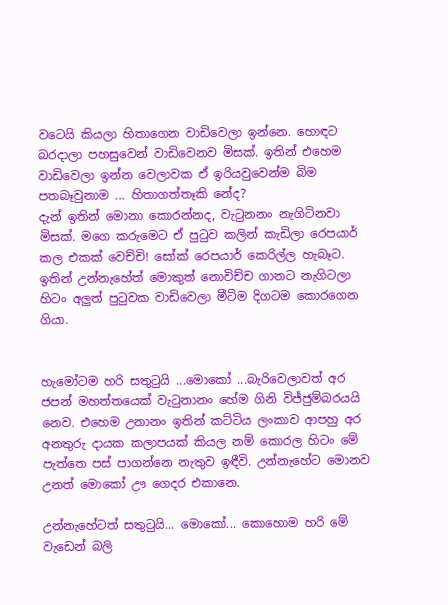වටෙයි කියලා හිතාගෙන වාඩිවෙලා ඉන්නෙ. හොඳට බරදාලා පහසුවෙන් වාඩිවෙනව මිසක්. ඉතින් එහෙම වාඩිවෙලා ඉන්න වෙලාවක ඒ ඉරියවුවෙන්ම බිම පතබෑවුනාම ... හිතාගත්තෑකි නේද?
දැන් ඉතින් මොනා කොරන්නද, වැ‍ටුනනං නැගිටිනවා මිසක්. මගෙ කරුමෙට ඒ පු‍ටුව කලින් කැඩිලා රෙපයාර් කල එකක් වෙච්චි! සෝක් රෙපයාර් කෙරිල්ල හැබෑට. ඉතින් උන්නැහේත් මොකුත් නොවිච්ච ගානට නැගිටලා හිටං අලුත් පු‍ටුවක වාඩිවෙලා මීටිම දිගටම කොරගෙන ගියා.


හැමෝටම හරි සතු‍ටුයි ...මොකෝ ...බැරිවෙලාවත් අර ජපන් මහත්තයෙක් වැ‍ටුනානං හේම ගිනි විජ්ජුම්බරයයි නෙව. එහෙම උනානං ඉතින් කට්ටිය ලංකාව ආපහු අර අනතුරු දායක කලාපයක් කියල නම් කොරල හිටං මේ පැත්තෙ පස් පාගන්නෙ නැතුව ඉඳීවි. උන්නැහේට මොනව උනත් මොකෝ ඌ ගෙදර එකානෙ.

උන්නැහේටත් සතු‍ටුයි... මොකෝ... කොහොම හරි මේ වැඩෙන් බලි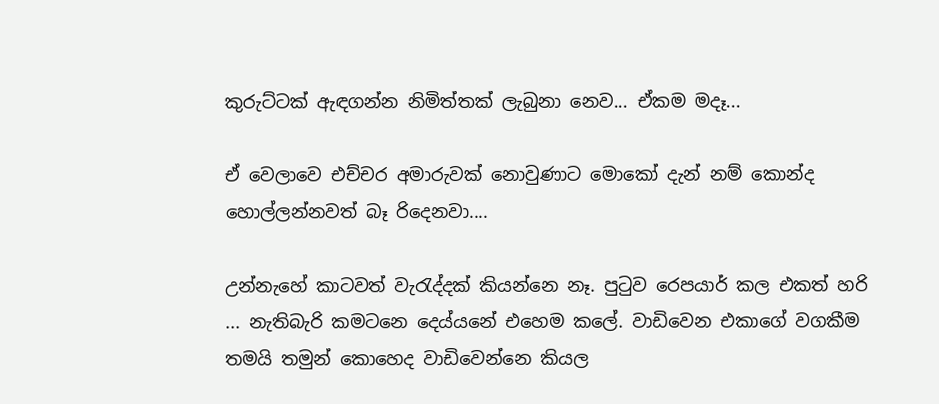කුරුට්ටක් ඇඳගන්න නිමිත්තක් ලැබුනා නෙව... ඒකම මදෑ...

ඒ වෙලාවෙ එච්චර අමාරුවක් නොවුණාට මොකෝ දැන් නම් කොන්ද හොල්ලන්නවත් බෑ රිදෙනවා....

උන්නැහේ කාටවත් වැ‍රැද්දක් කියන්නෙ නෑ. පු‍ටුව රෙපයාර් කල එකත් හරි ... නැතිබැරි කමටනෙ දෙය්යනේ එහෙම කලේ. වාඩිවෙන එකාගේ වගකීම තමයි තමුන් කොහෙද වාඩිවෙන්නෙ කියල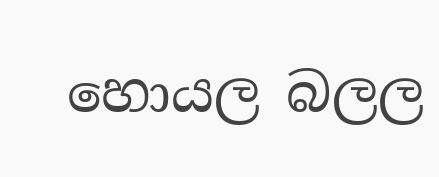හොයල බලල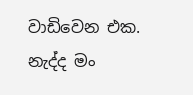වාඩිවෙන එක. නැද්ද මං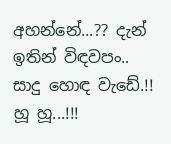අහන්නේ...?? දැන් ඉතින් විඳවපං.. සාදු හොඳ වැඩේ.!! හූ හූ...!!!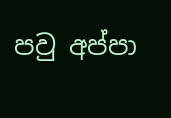පවු අප්පා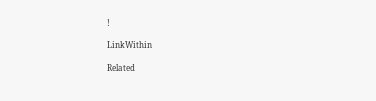!

LinkWithin

Related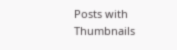Posts with Thumbnails